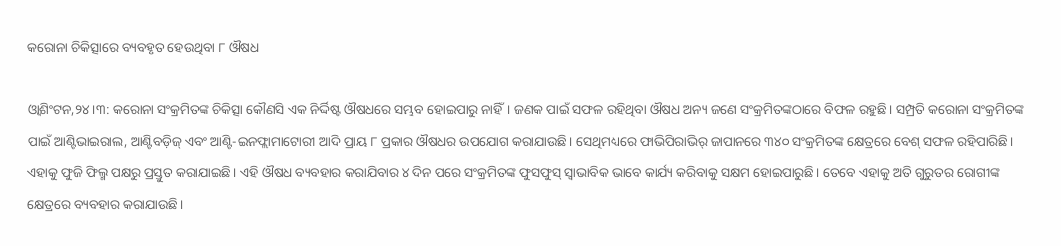କରୋନା ଚିକିତ୍ସାରେ ବ୍ୟବହୃତ ହେଉଥିବା ୮ ଔଷଧ

ଓ୍ବାଶିଂଟନ,୨୪।୩: କରୋନା ସଂକ୍ରମିତଙ୍କ ଚିକିତ୍ସା କୌଣସି ଏକ ନିର୍ଦ୍ଦିଷ୍ଟ ଔଷଧରେ ସମ୍ଭବ ହୋଇପାରୁ ନାହିଁ। ଜଣକ ପାଇଁ ସଫଳ ରହିଥିବା ଔଷଧ ଅନ୍ୟ ଜଣେ ସଂକ୍ରମିତଙ୍କଠାରେ ବିଫଳ ରହୁଛି। ସମ୍ପ୍ରତି କରୋନା ସଂକ୍ରମିତଙ୍କ ପାଇଁ ଆଣ୍ଟିଭାଇରାଲ, ଆଣ୍ଟିବଡ଼ିଜ୍‌ ଏବଂ ଆଣ୍ଟି-ଇନଫ୍ଲାମାଟୋରୀ ଆଦି ପ୍ରାୟ ୮ ପ୍ରକାର ଔଷଧର ଉପଯୋଗ କରାଯାଉଛି। ସେଥିମଧ୍ୟରେ ଫାଭିପିରାଭିର୍‌ ଜାପାନରେ ୩୪୦ ସଂକ୍ରମିତଙ୍କ କ୍ଷେତ୍ରରେ ବେଶ୍‌ ସଫଳ ରହିପାରିଛି। ଏହାକୁ ଫୁଜି ଫିଲ୍ମ ପକ୍ଷରୁ ପ୍ରସ୍ତୁତ କରାଯାଇଛି। ଏହି ଔଷଧ ବ୍ୟବହାର କରାଯିବାର ୪ ଦିନ ପରେ ସଂକ୍ରମିତଙ୍କ ଫୁସଫୁସ୍‌ ସ୍ବାଭାବିକ ଭାବେ କାର୍ଯ୍ୟ କରିବାକୁ ସକ୍ଷମ ହୋଇପାରୁଛି। ତେବେ ଏହାକୁ ଅତି ଗୁରୁତର ରୋଗୀଙ୍କ କ୍ଷେତ୍ରରେ ବ୍ୟବହାର କରାଯାଉଛି।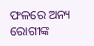ଫଳରେ ଅନ୍ୟ ରୋଗୀଙ୍କ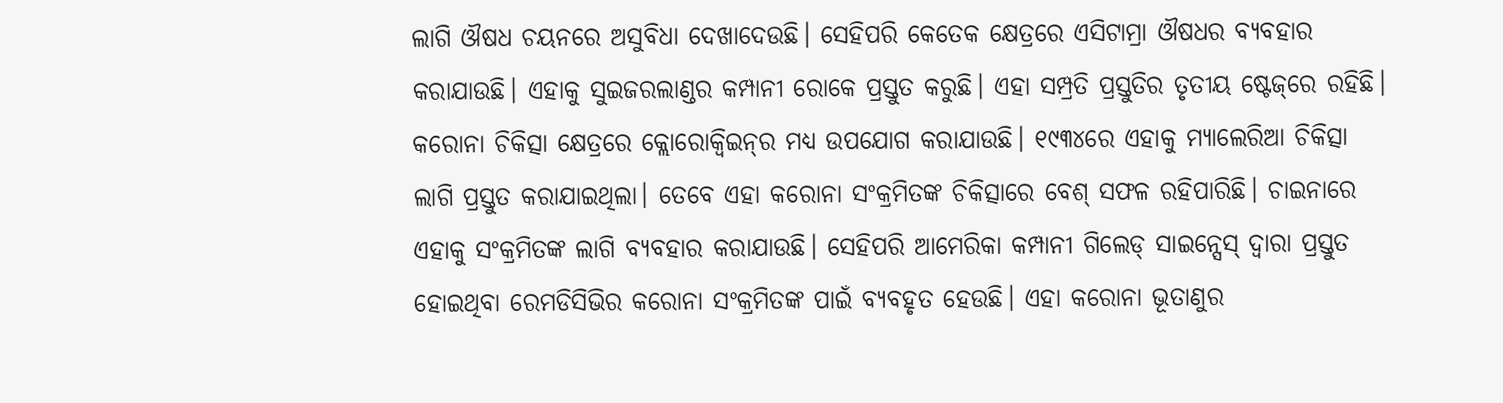ଲାଗି ଔଷଧ ଚୟନରେ ଅସୁବିଧା ଦେଖାଦେଉଛି। ସେହିପରି କେତେକ କ୍ଷେତ୍ରରେ ଏସିଟାମ୍ରା ଔଷଧର ବ୍ୟବହାର କରାଯାଉଛି। ଏହାକୁ ସୁଇଜରଲାଣ୍ଡର କମ୍ପାନୀ ରୋକେ ପ୍ରସ୍ତୁତ କରୁଛି। ଏହା ସମ୍ପ୍ରତି ପ୍ରସ୍ତୁତିର ତୃତୀୟ ଷ୍ଟେଜ୍‌ରେ ରହିଛି। କରୋନା ଚିକିତ୍ସା କ୍ଷେତ୍ରରେ କ୍ଲୋରୋକ୍ୱିଇନ୍‌ର ମଧ୍ୟ ଉପଯୋଗ କରାଯାଉଛି। ୧୯୩୪ରେ ଏହାକୁ ମ୍ୟାଲେରିଆ ଚିକିତ୍ସା ଲାଗି ପ୍ରସ୍ତୁତ କରାଯାଇଥିଲା। ତେବେ ଏହା କରୋନା ସଂକ୍ରମିତଙ୍କ ଚିକିତ୍ସାରେ ବେଶ୍‌ ସଫଳ ରହିପାରିଛି। ଚାଇନାରେ ଏହାକୁ ସଂକ୍ରମିତଙ୍କ ଲାଗି ବ୍ୟବହାର କରାଯାଉଛି। ସେହିପରି ଆମେରିକା କମ୍ପାନୀ ଗିଲେଡ୍‌ ସାଇନ୍ସେସ୍‌ ଦ୍ୱାରା ପ୍ରସ୍ତୁତ ହୋଇଥିବା ରେମଡିସିଭିର କରୋନା ସଂକ୍ରମିତଙ୍କ ପାଇଁ ବ୍ୟବହୃତ ହେଉଛି। ଏହା କରୋନା ଭୂତାଣୁର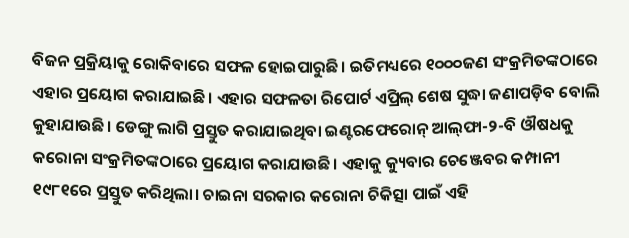ବିଜନ ପ୍ରକ୍ରିୟାକୁ ରୋକିବାରେ ସଫଳ ହୋଇପାରୁଛି। ଇତିମଧ୍ୟରେ ୧୦୦୦ଜଣ ସଂକ୍ରମିତଙ୍କଠାରେ ଏହାର ପ୍ରୟୋଗ କରାଯାଇଛି। ଏହାର ସଫଳତା ରିପୋର୍ଟ ଏପ୍ରିଲ୍‌ ଶେଷ ସୁଦ୍ଧା ଜଣାପଡ଼ିବ ବୋଲି କୁହାଯାଉଛି। ଡେଙ୍ଗୁ ଲାଗି ପ୍ରସ୍ତୁତ କରାଯାଇଥିବା ଇଣ୍ଟରଫେରୋନ୍‌ ଆଲ୍‌ଫା-୨-ବି ଔଷଧକୁ କରୋନା ସଂକ୍ରମିତଙ୍କଠାରେ ପ୍ରୟୋଗ କରାଯାଉଛି। ଏହାକୁ କ୍ୟୁବାର ଚେଞ୍ଜେବର କମ୍ପାନୀ ୧୯୮୧ରେ ପ୍ରସ୍ତୁତ କରିଥିଲା। ଚାଇନା ସରକାର କରୋନା ଚିକିତ୍ସା ପାଇଁ ଏହି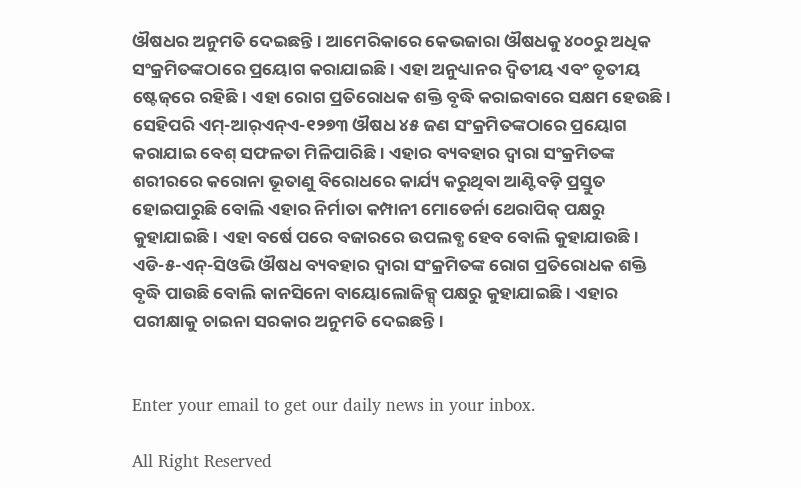ଔଷଧର ଅନୁମତି ଦେଇଛନ୍ତି। ଆମେରିକାରେ କେଭଜାରା ଔଷଧକୁ ୪୦୦ରୁ ଅଧିକ ସଂକ୍ରମିତଙ୍କଠାରେ ପ୍ରୟୋଗ କରାଯାଇଛି। ଏହା ଅନୁଧ୍ୟାନର ଦ୍ୱିତୀୟ ଏବଂ ତୃତୀୟ ଷ୍ଟେଜ୍‌ରେ ରହିଛି। ଏହା ରୋଗ ପ୍ରତିରୋଧକ ଶକ୍ତି ବୃଦ୍ଧି କରାଇବାରେ ସକ୍ଷମ ହେଉଛି। ସେହିପରି ଏମ୍‌-ଆର୍‌ଏନ୍‌ଏ-୧୨୭୩ ଔଷଧ ୪୫ ଜଣ ସଂକ୍ରମିତଙ୍କଠାରେ ପ୍ରୟୋଗ କରାଯାଇ ବେଶ୍‌ ସଫଳତା ମିଳିପାରିଛି। ଏହାର ବ୍ୟବହାର ଦ୍ୱାରା ସଂକ୍ରମିତଙ୍କ ଶରୀରରେ କରୋନା ଭୂତାଣୁ ବିରୋଧରେ କାର୍ଯ୍ୟ କରୁଥିବା ଆଣ୍ଟିବଡ଼ି ପ୍ରସ୍ତୁତ ହୋଇପାରୁଛି ବୋଲି ଏହାର ନିର୍ମାତା କମ୍ପାନୀ ମୋଡେର୍ନା ଥେରାପିକ୍‌ ପକ୍ଷରୁ କୁହାଯାଇଛି। ଏହା ବର୍ଷେ ପରେ ବଜାରରେ ଉପଲବ୍ଧ ହେବ ବୋଲି କୁହାଯାଉଛି। ଏଡି-୫-ଏନ୍‌-ସିଓଭି ଔଷଧ ବ୍ୟବହାର ଦ୍ୱାରା ସଂକ୍ରମିତଙ୍କ ରୋଗ ପ୍ରତିରୋଧକ ଶକ୍ତି ବୃଦ୍ଧି ପାଉଛି ବୋଲି କାନସିନୋ ବାୟୋଲୋଜିକ୍ସ୍‌ ପକ୍ଷରୁ କୁହାଯାଇଛି। ଏହାର ପରୀକ୍ଷାକୁ ଚାଇନା ସରକାର ଅନୁମତି ଦେଇଛନ୍ତି।


Enter your email to get our daily news in your inbox.

All Right Reserved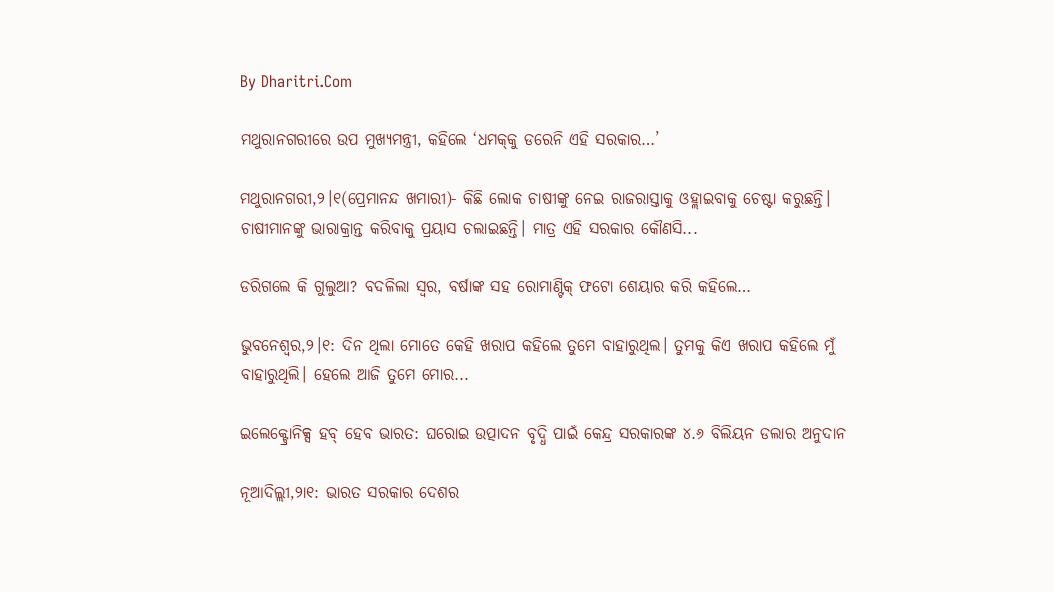By Dharitri.Com

ମଥୁରାନଗରୀରେ ଉପ ମୁଖ୍ୟମନ୍ତ୍ରୀ, କହିଲେ ‘ଧମକ୍‌କୁ ଡରେନି ଏହି ସରକାର…’

ମଥୁରାନଗରୀ,୨।୧(ପ୍ରେମାନନ୍ଦ ଖମାରୀ)- କିଛି ଲୋକ ଚାଷୀଙ୍କୁ ନେଇ ରାଜରାସ୍ତାକୁ ଓହ୍ଲାଇବାକୁ ଚେଷ୍ଟା କରୁଛନ୍ତି। ଚାଷୀମାନଙ୍କୁ ଭାରାକ୍ରାନ୍ତ କରିବାକୁ ପ୍ରୟାସ ଚଲାଇଛନ୍ତି। ମାତ୍ର ଏହି ସରକାର କୌଣସି...

ଡରିଗଲେ କି ଗୁଲୁଆ? ବଦଳିଲା ସ୍ବର, ବର୍ଷାଙ୍କ ସହ ରୋମାଣ୍ଟିକ୍‌ ଫଟୋ ଶେୟାର କରି କହିଲେ…

ଭୁବନେଶ୍ୱର,୨।୧: ଦିନ ଥିଲା ମୋତେ କେହି ଖରାପ କହିଲେ ତୁମେ ବାହାରୁଥିଲ। ତୁମକୁ କିଏ ଖରାପ କହିଲେ ମୁଁ ବାହାରୁଥିଲି। ହେଲେ ଆଜି ତୁମେ ମୋର...

ଇଲେକ୍ଟ୍ରୋନିକ୍ସ ହବ୍ ହେବ ଭାରତ: ଘରୋଇ ଉତ୍ପାଦନ ବୃଦ୍ଧି ପାଇଁ କେନ୍ଦ୍ର ସରକାରଙ୍କ ୪.୬ ବିଲିୟନ ଡଲାର ଅନୁଦାନ

ନୂଆଦିଲ୍ଲୀ,୨ା୧: ଭାରତ ସରକାର ଦେଶର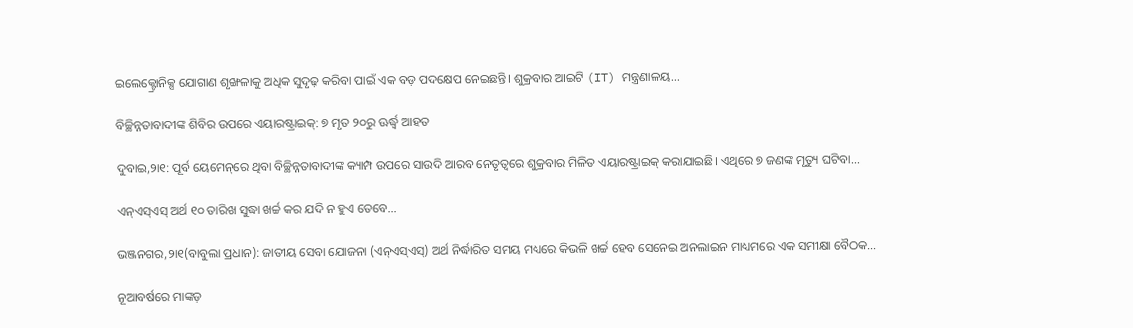ଇଲେକ୍ଟ୍ରୋନିକ୍ସ ଯୋଗାଣ ଶୃଙ୍ଖଳାକୁ ଅଧିକ ସୁଦୃଢ଼ କରିବା ପାଇଁ ଏକ ବଡ଼ ପଦକ୍ଷେପ ନେଇଛନ୍ତି। ଶୁକ୍ରବାର ଆଇଟି (IT) ମନ୍ତ୍ରଣାଳୟ...

ବିଚ୍ଛିନ୍ନତାବାଦୀଙ୍କ ଶିବିର ଉପରେ ଏୟାରଷ୍ଟ୍ରାଇକ୍‌: ୭ ମୃତ ୨୦ରୁ ଊର୍ଦ୍ଧ୍ୱ ଆହତ

ଦୁବାଇ,୨ା୧: ପୂର୍ବ ୟେମେନ୍‌ରେ ଥିବା ବିଚ୍ଛିନ୍ନତାବାଦୀଙ୍କ କ୍ୟାମ୍ପ ଉପରେ ସାଉଦି ଆରବ ନେତୃତ୍ୱରେ ଶୁକ୍ରବାର ମିଳିତ ଏୟାରଷ୍ଟ୍ରାଇକ୍‌ କରାଯାଇଛି। ଏଥିରେ ୭ ଜଣଙ୍କ ମୃତ୍ୟୁ ଘଟିବା...

ଏନ୍‌ଏସ୍‌ଏସ୍‌ ଅର୍ଥ ୧୦ ତାରିଖ ସୁଦ୍ଧା ଖର୍ଚ୍ଚ କର ଯଦି ନ ହୁଏ ତେବେ…

ଭଞ୍ଜନଗର,୨ା୧(ବାବୁଲା ପ୍ରଧାନ): ଜାତୀୟ ସେବା ଯୋଜନା (ଏନ୍‌ଏସ୍‌ଏସ୍‌) ଅର୍ଥ ନିର୍ଦ୍ଧାରିତ ସମୟ ମଧ୍ୟରେ କିଭଳି ଖର୍ଚ୍ଚ ହେବ ସେନେଇ ଅନଲାଇନ ମାଧ୍ୟମରେ ଏକ ସମୀକ୍ଷା ବୈଠକ...

ନୂଆବର୍ଷରେ ମାଙ୍କଡ଼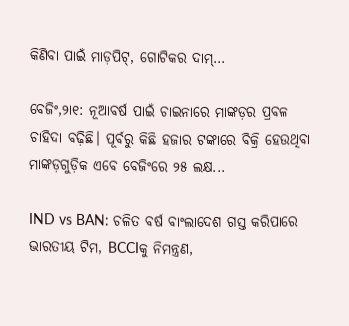କିଣିବା ପାଇଁ ମାଡ଼ପିଟ୍‌, ଗୋଟିକର ଦାମ୍‌…

ବେଜିଂ,୨ା୧: ନୂଆବର୍ଷ ପାଇଁ ଚାଇନାରେ ମାଙ୍କଡ଼ର ପ୍ରବଳ ଚାହିଦା ବଢ଼ିଛି। ପୂର୍ବରୁ କିଛି ହଜାର ଟଙ୍କାରେ ବିକ୍ରି ହେଉଥିବା ମାଙ୍କଡ଼ଗୁଡ଼ିକ ଏବେ ବେଜିଂରେ ୨୫ ଲକ୍ଷ...

IND vs BAN: ଚଳିତ ବର୍ଷ ବାଂଲାଦେଶ ଗସ୍ତ କରିପାରେ ଭାରତୀୟ ଟିମ, BCCIକୁ ନିମନ୍ତ୍ରଣ,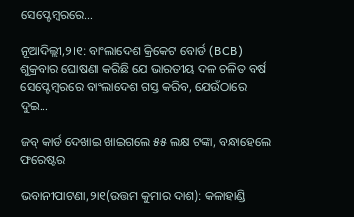ସେପ୍ଟେମ୍ବରରେ…

ନୂଆଦିଲ୍ଲୀ,୨।୧: ବାଂଲାଦେଶ କ୍ରିକେଟ ବୋର୍ଡ (BCB) ଶୁକ୍ରବାର ଘୋଷଣା କରିଛି ଯେ ଭାରତୀୟ ଦଳ ଚଳିତ ବର୍ଷ ସେପ୍ଟେମ୍ବରରେ ବାଂଲାଦେଶ ଗସ୍ତ କରିବ, ଯେଉଁଠାରେ ଦୁଇ...

ଜବ୍‌ କାର୍ଡ ଦେଖାଇ ଖାଇଗଲେ ୫୫ ଲକ୍ଷ ଟଙ୍କା, ବନ୍ଧାହେଲେ ଫରେଷ୍ଟର

ଭବାନୀପାଟଣା,୨ା୧(ଉତ୍ତମ କୁମାର ଦାଶ): କଳାହାଣ୍ଡି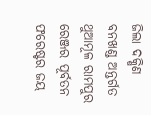ଜିଲା ଦକ୍ଷିଣ ବନଖଣ୍ଡ ଅନ୍ତର୍ଗତ ଥୁଆମୂଳ ରାମପୁର ରେଞ୍ଜର ପୂର୍ବତନ ଫରେଷ୍ଟର ଜୟ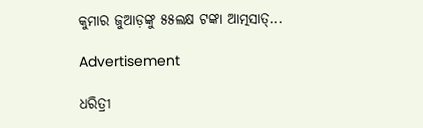କୁମାର ଜୁଆଡ଼ଙ୍କୁ ୫୫ଲକ୍ଷ ଟଙ୍କା ଆତ୍ମସାତ୍‌...

Advertisement

ଧରିତ୍ରୀ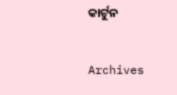କାର୍ଟୁନ

Archives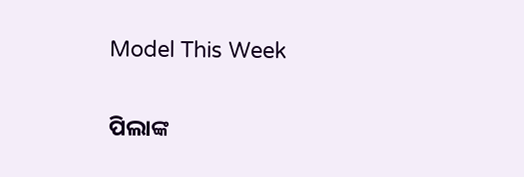Model This Week

ପିଲାଙ୍କ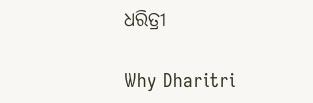ଧରିତ୍ରୀ

Why Dharitri